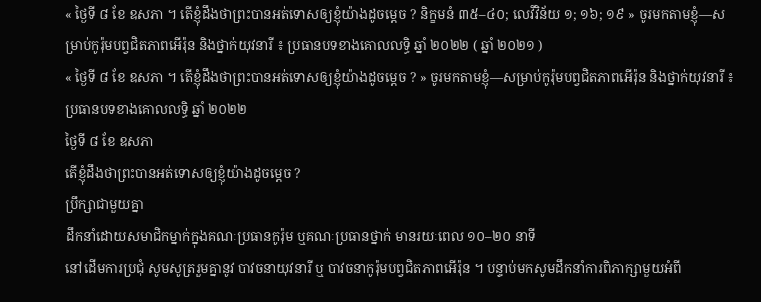« ថ្ងៃទី ៨ ខែ ឧសភា ។ តើខ្ញុំដឹងថាព្រះបានអត់ទោសឲ្យខ្ញុំយ៉ាងដូចម្តេច ? និក្ខមនំ ៣៥–៤០; លេវីវិន័យ ១; ១៦; ១៩ » ចូរមកតាមខ្ញុំ—សម្រាប់កូរ៉ុមបព្វជិតភាពអើរ៉ុន និងថ្នាក់យុវនារី ៖ ប្រធានបទខាងគោលលទ្ធិ ឆ្នាំ ២០២២ ( ឆ្នាំ ២០២១ )
« ថ្ងៃទី ៨ ខែ ឧសភា ។ តើខ្ញុំដឹងថាព្រះបានអត់ទោសឲ្យខ្ញុំយ៉ាងដូចម្តេច ? » ចូរមកតាមខ្ញុំ—សម្រាប់កូរ៉ុមបព្វជិតភាពអើរ៉ុន និងថ្នាក់យុវនារី ៖ ប្រធានបទខាងគោលលទ្ធិ ឆ្នាំ ២០២២
ថ្ងៃទី ៨ ខែ ឧសភា
តើខ្ញុំដឹងថាព្រះបានអត់ទោសឲ្យខ្ញុំយ៉ាងដូចម្តេច ?
ប្រឹក្សាជាមួយគ្នា
ដឹកនាំដោយសមាជិកម្នាក់ក្នុងគណៈប្រធានកូរ៉ុម ឬគណៈប្រធានថ្នាក់ មានរយៈពេល ១០–២០ នាទី
នៅដើមការប្រជុំ សូមសូត្ររួមគ្នានូវ បាវចនាយុវនារី ឬ បាវចនាកូរ៉ុមបព្វជិតភាពអើរ៉ុន ។ បន្ទាប់មកសូមដឹកនាំការពិភាក្សាមួយអំពី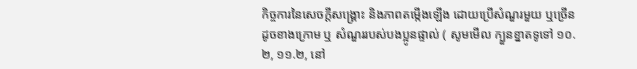កិច្ចការនៃសេចក្តីសង្រ្គោះ និងភាពតម្កើងឡើង ដោយប្រើសំណួរមួយ ឬច្រើនដូចខាងក្រោម ឬ សំណួររបស់បងប្អូនផ្ទាល់ ( សូមមើល ក្បួនខ្នាតទូទៅ ១០.២, ១១.២, នៅ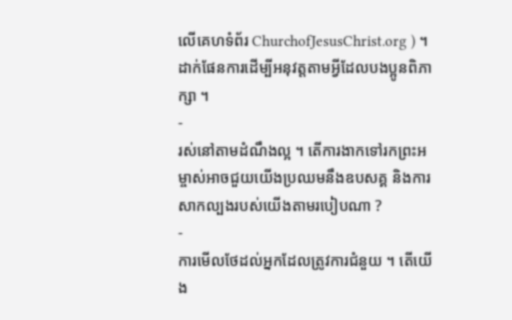លើគេហទំព័រ ChurchofJesusChrist.org ) ។ ដាក់ផែនការដើម្បីអនុវត្តតាមអ្វីដែលបងប្អូនពិភាក្សា ។
-
រស់នៅតាមដំណឹងល្អ ។ តើការងាកទៅរកព្រះអម្ចាស់អាចជួយយើងប្រឈមនឹងឧបសគ្គ និងការសាកល្បងរបស់យើងតាមរបៀបណា ?
-
ការមើលថែដល់អ្នកដែលត្រូវការជំនួយ ។ តើយើង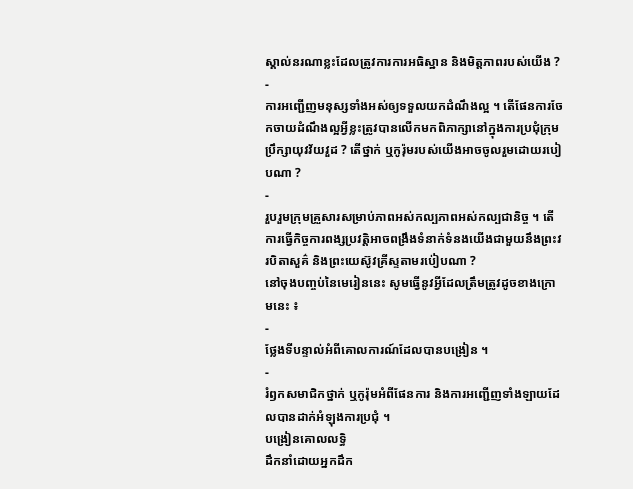ស្គាល់នរណាខ្លះដែលត្រូវការការអធិស្ឋាន និងមិត្តភាពរបស់យើង ?
-
ការអញ្ជើញមនុស្សទាំងអស់ឲ្យទទួលយកដំណឹងល្អ ។ តើផែនការចែកចាយដំណឹងល្អអ្វីខ្លះត្រូវបានលើកមកពិភាក្សានៅក្នុងការប្រជុំក្រុមប្រឹក្សាយុវវ័យវួដ ? តើថ្នាក់ ឬកូរ៉ុមរបស់យើងអាចចូលរួមដោយរបៀបណា ?
-
រួបរួមក្រុមគ្រួសារសម្រាប់ភាពអស់កល្បភាពអស់កល្បជានិច្ច ។ តើការធ្វើកិច្ចការពង្សប្រវត្តិអាចពង្រឹងទំនាក់ទំនងយើងជាមួយនឹងព្រះវរបិតាសួគ៌ និងព្រះយេស៊ូវគ្រីស្ទតាមរប់ៀបណា ?
នៅចុងបញ្ចប់នៃមេរៀននេះ សូមធ្វើនូវអ្វីដែលត្រឹមត្រូវដូចខាងក្រោមនេះ ៖
-
ថ្លែងទីបន្ទាល់អំពីគោលការណ៍ដែលបានបង្រៀន ។
-
រំឭកសមាជិកថ្នាក់ ឬកូរ៉ុមអំពីផែនការ និងការអញ្ជើញទាំងឡាយដែលបានដាក់អំឡុងការប្រជុំ ។
បង្រៀនគោលលទ្ធិ
ដឹកនាំដោយអ្នកដឹក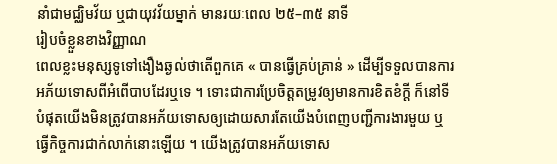នាំជាមជ្ឈិមវ័យ ឬជាយុវវ័យម្នាក់ មានរយៈពេល ២៥–៣៥ នាទី
រៀបចំខ្លួនខាងវិញ្ញាណ
ពេលខ្លះមនុស្សទូទៅងឿងឆ្ងល់ថាតើពួកគេ « បានធ្វើគ្រប់គ្រាន់ » ដើម្បីទទួលបានការអភ័យទោសពីអំពើបាបដែរឬទេ ។ ទោះជាការប្រែចិត្តតម្រូវឲ្យមានការខិតខំក្ដី ក៏នៅទីបំផុតយើងមិនត្រូវបានអភ័យទោសឲ្យដោយសារតែយើងបំពេញបញ្ជីការងារមួយ ឬធ្វើកិច្ចការជាក់លាក់នោះឡើយ ។ យើងត្រូវបានអភ័យទោស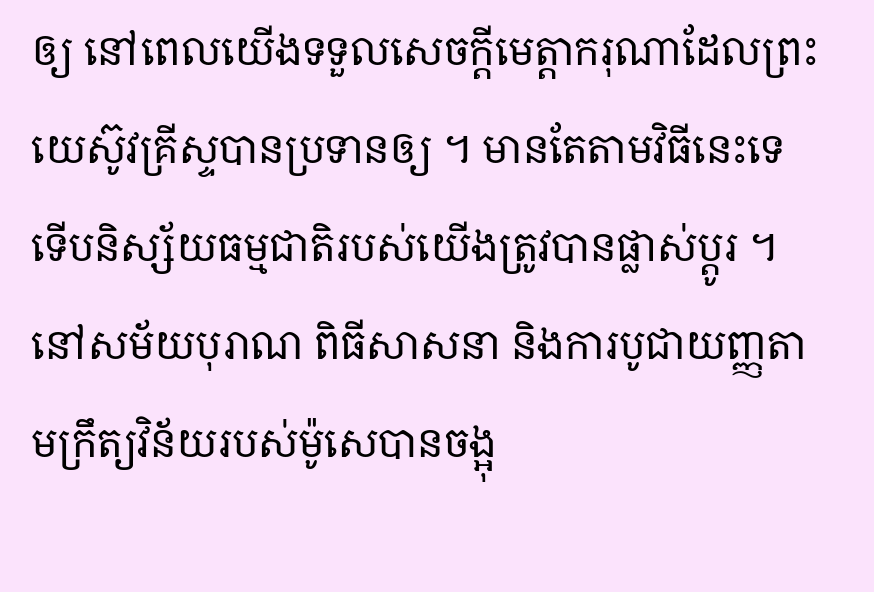ឲ្យ នៅពេលយើងទទួលសេចក្ដីមេត្តាករុណាដែលព្រះយេស៊ូវគ្រីស្ទបានប្រទានឲ្យ ។ មានតែតាមវិធីនេះទេ ទើបនិស្ស័យធម្មជាតិរបស់យើងត្រូវបានផ្លាស់ប្ដូរ ។
នៅសម័យបុរាណ ពិធីសាសនា និងការបូជាយញ្ញតាមក្រឹត្យវិន័យរបស់ម៉ូសេបានចង្អុ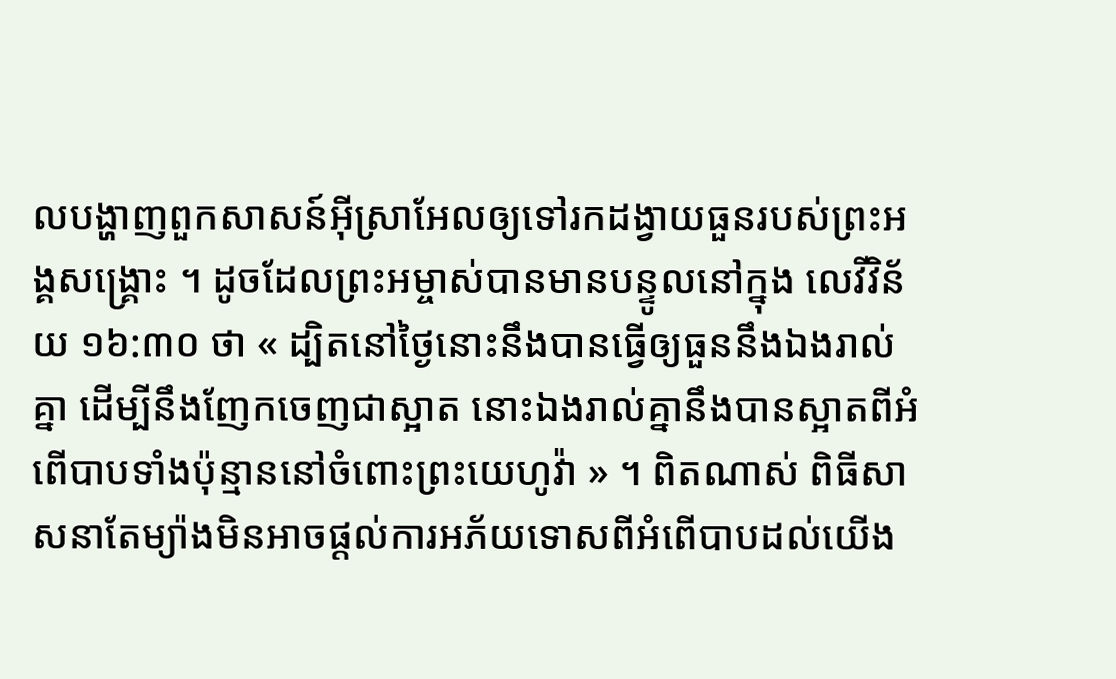លបង្ហាញពួកសាសន៍អ៊ីស្រាអែលឲ្យទៅរកដង្វាយធួនរបស់ព្រះអង្គសង្គ្រោះ ។ ដូចដែលព្រះអម្ចាស់បានមានបន្ទូលនៅក្នុង លេវីវិន័យ ១៦:៣០ ថា « ដ្បិតនៅថ្ងៃនោះនឹងបានធ្វើឲ្យធួននឹងឯងរាល់គ្នា ដើម្បីនឹងញែកចេញជាស្អាត នោះឯងរាល់គ្នានឹងបានស្អាតពីអំពើបាបទាំងប៉ុន្មាននៅចំពោះព្រះយេហូវ៉ា » ។ ពិតណាស់ ពិធីសាសនាតែម្យ៉ាងមិនអាចផ្ដល់ការអភ័យទោសពីអំពើបាបដល់យើង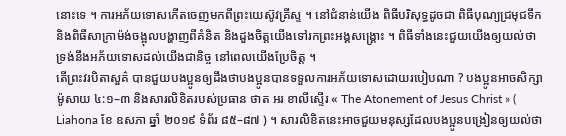នោះទេ ។ ការអភ័យទោសកើតចេញមកពីព្រះយេស៊ូវគ្រីស្ទ ។ នៅជំនាន់យើង ពិធីបរិសុទ្ធដូចជា ពិធីបុណ្យជ្រមុជទឹក និងពិធីសាក្រាម៉ង់ចង្អុលបង្ហាញពីគំនិត និងដួងចិត្តយើងទៅរកព្រះអង្គសង្គ្រោះ ។ ពិធីទាំងនេះជួយយើងឲ្យយល់ថា ទ្រង់នឹងអភ័យទោសដល់យើងជានិច្ច នៅពេលយើងប្រែចិត្ត ។
តើព្រះវរបិតាសួគ៌ បានជួយបងប្អូនឲ្យដឹងថាបងប្អូនបានទទួលការអភ័យទោសដោយរបៀបណា ? បងប្អូនអាចសិក្សា ម៉ូសាយ ៤:១–៣ និងសារលិខិតរបស់ប្រធាន ថាត អរ ខាលីស្ទើរ « The Atonement of Jesus Christ » ( Liahona ខែ ឧសភា ឆ្នាំ ២០១៩ ទំព័រ ៨៥–៨៧ ) ។ សារលិខិតនេះអាចជួយមនុស្សដែលបងប្អូនបង្រៀនឲ្យយល់ថា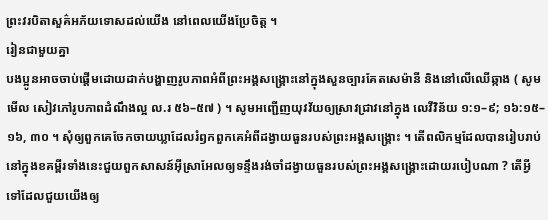ព្រះវរបិតាសួគ៌អភ័យទោសដល់យើង នៅពេលយើងប្រែចិត្ត ។
រៀនជាមួយគ្នា
បងប្អូនអាចចាប់ផ្ដើមដោយដាក់បង្ហាញរូបភាពអំពីព្រះអង្គសង្គ្រោះនៅក្នុងសួនច្បារគែតសេម៉ានី និងនៅលើឈើឆ្កាង ( សូមមើល សៀវភៅរូបភាពដំណឹងល្អ ល.រ ៥៦–៥៧ ) ។ សូមអញ្ជើញយុវវ័យឲ្យស្រាវជ្រាវនៅក្នុង លេវីវិន័យ ១:១–៩; ១៦:១៥–១៦, ៣០ ។ សុំឲ្យពួកគេចែកចាយឃ្លាដែលរំឭកពួកគេអំពីដង្វាយធួនរបស់ព្រះអង្គសង្គ្រោះ ។ តើពលិកម្មដែលបានរៀបរាប់នៅក្នុងខគម្ពីរទាំងនេះជួយពួកសាសន៍អ៊ីស្រាអែលឲ្យទន្ទឹងរង់ចាំដង្វាយធួនរបស់ព្រះអង្គសង្គ្រោះដោយរបៀបណា ? តើអ្វីទៅដែលជួយយើងឲ្យ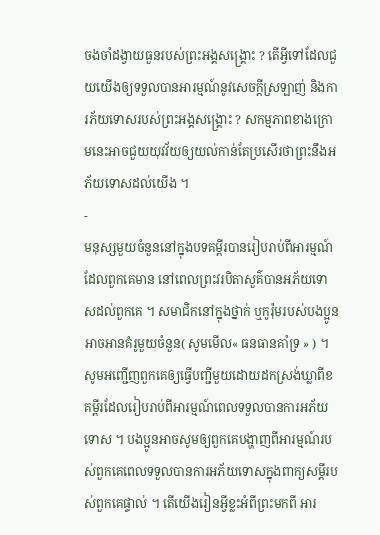ចងចាំដង្វាយធួនរបស់ព្រះអង្គសង្គ្រោះ ? តើអ្វីទៅដែលជួយយើងឲ្យទទួលបានអារម្មណ៍នូវសេចក្ដីស្រឡាញ់ និងការភ័យទោសរបស់ព្រះអង្គសង្គ្រោះ ? សកម្មភាពខាងក្រោមនេះអាចជួយយុវវ័យឲ្យយល់កាន់តែប្រសើរថាព្រះនឹងអភ័យទោសដល់យើង ។
-
មនុស្សមួយចំនួននៅក្នុងបទគម្ពីរបានរៀបរាប់ពីអារម្មណ៍ដែលពួកគេមាន នៅពេលព្រះវរបិតាសួគ៌បានអភ័យទោសដល់ពួកគេ ។ សមាជិកនៅក្នុងថ្នាក់ ឬកូរ៉ុមរបស់បងប្អូនអាចអានគំរូមួយចំនួន( សូមមើល« ធនធានគាំទ្រ » ) ។ សូមអញ្ជើញពួកគេឲ្យធ្វើបញ្ជីមួយដោយដកស្រង់ឃ្លាពីខគម្ពីរដែលរៀបរាប់ពីអារម្មណ៍ពេលទទួលបានការអភ័យទោស ។ បងប្អូនអាចសូមឲ្យពួកគេបង្ហាញពីអារម្មណ៍របស់ពួកគេពេលទទួលបានការអភ័យទោសក្នុងពាក្យសម្ដីរបស់ពួកគេផ្ទាល់ ។ តើយើងរៀនអ្វីខ្លះអំពីព្រះមកពី អារ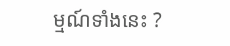ម្មណ៍ទាំងនេះ ?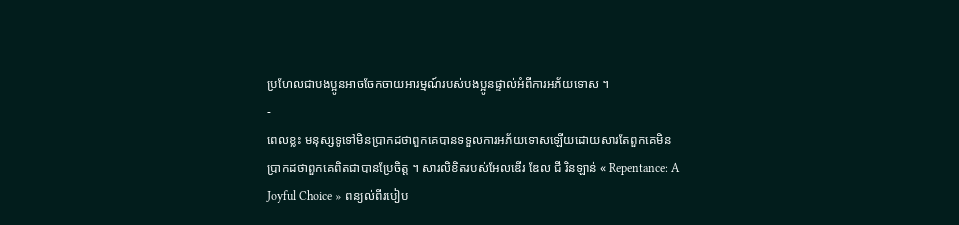ប្រហែលជាបងប្អូនអាចចែកចាយអារម្មណ៍របស់បងប្អូនផ្ទាល់អំពីការអភ័យទោស ។
-
ពេលខ្លះ មនុស្សទូទៅមិនប្រាកដថាពួកគេបានទទួលការអភ័យទោសឡើយដោយសារតែពួកគេមិនប្រាកដថាពួកគេពិតជាបានប្រែចិត្ត ។ សារលិខិតរបស់អែលឌើរ ឌែល ជី រិនឡាន់ « Repentance: A Joyful Choice » ពន្យល់ពីរបៀប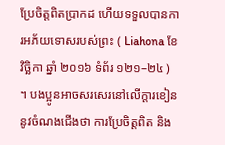ប្រែចិត្តពិតប្រាកដ ហើយទទួលបានការអភ័យទោសរបស់ព្រះ ( Liahona ខែ វិច្ឆិកា ឆ្នាំ ២០១៦ ទំព័រ ១២១–២៤ ) ។ បងប្អូនអាចសរសេរនៅលើក្ដារខៀននូវចំណងជើងថា ការប្រែចិត្តពិត និង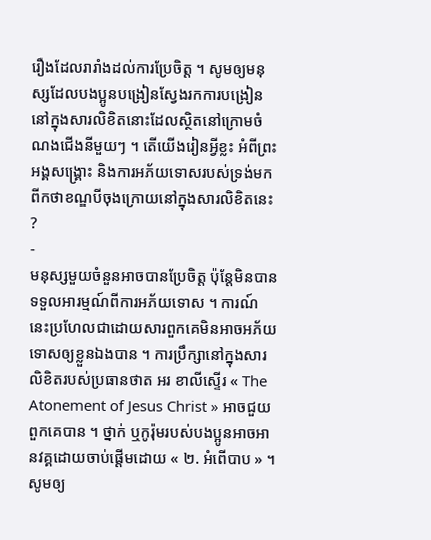រឿងដែលរារាំងដល់ការប្រែចិត្ត ។ សូមឲ្យមនុស្សដែលបងប្អូនបង្រៀនស្វែងរកការបង្រៀននៅក្នុងសារលិខិតនោះដែលស្ថិតនៅក្រោមចំណងជើងនីមួយៗ ។ តើយើងរៀនអ្វីខ្លះ អំពីព្រះអង្គសង្គ្រោះ និងការអភ័យទោសរបស់ទ្រង់មកពីកថាខណ្ឌបីចុងក្រោយនៅក្នុងសារលិខិតនេះ ?
-
មនុស្សមួយចំនួនអាចបានប្រែចិត្ត ប៉ុន្តែមិនបានទទួលអារម្មណ៍ពីការអភ័យទោស ។ ការណ៍នេះប្រហែលជាដោយសារពួកគេមិនអាចអភ័យទោសឲ្យខ្លួនឯងបាន ។ ការប្រឹក្សានៅក្នុងសារលិខិតរបស់ប្រធានថាត អរ ខាលីស្ទើរ « The Atonement of Jesus Christ » អាចជួយពួកគេបាន ។ ថ្នាក់ ឬកូរ៉ុមរបស់បងប្អូនអាចអានវគ្គដោយចាប់ផ្ដើមដោយ « ២. អំពើបាប » ។ សូមឲ្យ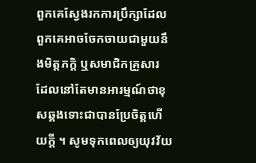ពួកគេស្វែងរកការប្រឹក្សាដែលពួកគេអាចចែកចាយជាមួយនឹងមិត្តភក្ដិ ឬសមាជិកគ្រួសារ ដែលនៅតែមានអារម្មណ៍ថាខុសឆ្គងទោះជាបានប្រែចិត្តហើយក្ដី ។ សូមទុកពេលឲ្យយុវវ័យ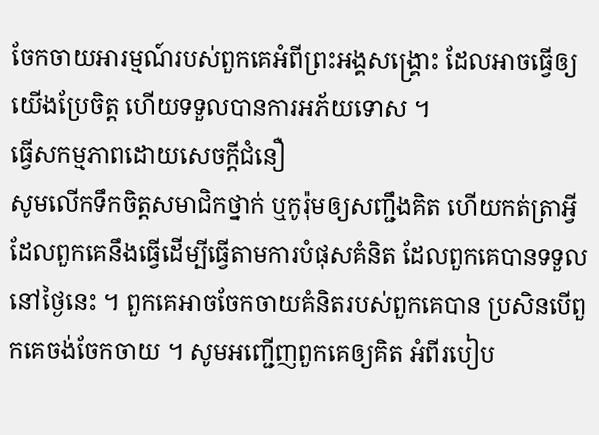ចែកចាយអារម្មណ៍របស់ពួកគេអំពីព្រះអង្គសង្គ្រោះ ដែលអាចធ្វើឲ្យយើងប្រែចិត្ត ហើយទទួលបានការអភ័យទោស ។
ធ្វើសកម្មភាពដោយសេចក្ដីជំនឿ
សូមលើកទឹកចិត្តសមាជិកថ្នាក់ ឬកូរ៉ុមឲ្យសញ្ជឹងគិត ហើយកត់ត្រាអ្វីដែលពួកគេនឹងធ្វើដើម្បីធ្វើតាមការបំផុសគំនិត ដែលពួកគេបានទទួលនៅថ្ងៃនេះ ។ ពួកគេអាចចែកចាយគំនិតរបស់ពួកគេបាន ប្រសិនបើពួកគេចង់ចែកចាយ ។ សូមអញ្ជើញពួកគេឲ្យគិត អំពីរបៀប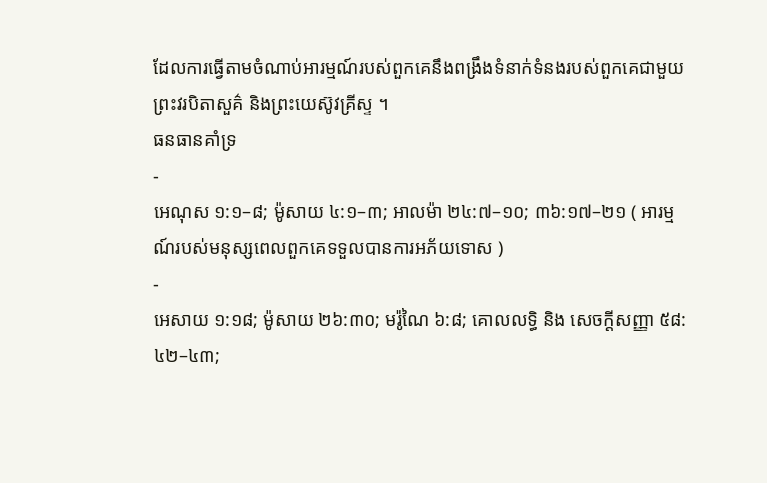ដែលការធ្វើតាមចំណាប់អារម្មណ៍របស់ពួកគេនឹងពង្រឹងទំនាក់ទំនងរបស់ពួកគេជាមួយព្រះវរបិតាសួគ៌ និងព្រះយេស៊ូវគ្រីស្ទ ។
ធនធានគាំទ្រ
-
អេណុស ១:១–៨; ម៉ូសាយ ៤:១–៣; អាលម៉ា ២៤:៧–១០; ៣៦:១៧–២១ ( អារម្មណ៍របស់មនុស្សពេលពួកគេទទួលបានការអភ័យទោស )
-
អេសាយ ១:១៨; ម៉ូសាយ ២៦:៣០; មរ៉ូណៃ ៦:៨; គោលលទ្ធិ និង សេចក្ដីសញ្ញា ៥៨:៤២–៤៣;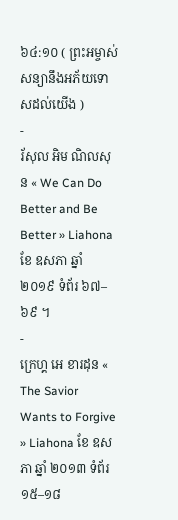៦៤:១០ ( ព្រះអម្ចាស់សន្យានឹងអភ័យទោសដល់យើង )
-
រ័សុល អិម ណិលសុន « We Can Do Better and Be Better » Liahona ខែ ឧសភា ឆ្នាំ ២០១៩ ទំព័រ ៦៧–៦៩ ។
-
ក្រេហ្គ អេ ខារដុន « The Savior Wants to Forgive » Liahona ខែ ឧសភា ឆ្នាំ ២០១៣ ទំព័រ ១៥–១៨